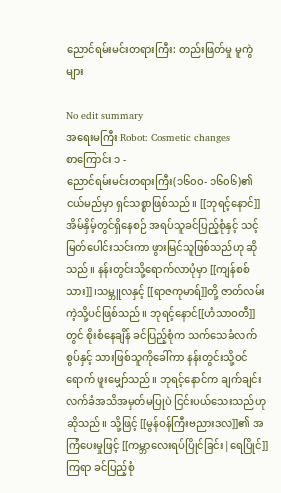ညောင်ရမ်းမင်းတရားကြီး: တည်းဖြတ်မှု မူကွဲများ

No edit summary
အရေးမကြီး Robot: Cosmetic changes
စာကြောင်း ၁ -
ညောင်ရမ်းမင်းတရားကြီး(၁၆၀၀- ၁၆၀၆)၏ ငယ်မည်မှာ ရှင်သစ္စာဖြစ်သည်။ [[ဘုရင့်နောင်]] အိမ်နှိမ့်တွင်ရှိနေစဉ် အရပ်သူခင်ပြည့်စုံနှင့် သင့်မြတ်ပေါင်းသင်းကာ ဖွားမြင်သူဖြစ်သည်ဟု ဆိုသည်။ နန်းတွင်းသို့ရောက်လာပုံမှာ [[ကျန်စစ်သား]]၊သမ္ဘူလနှင့် [[ရာဇကုမာရ်]]တို့ ဇာတ်လမ်းကဲ့သို့ပင်ဖြစ်သည်။ ဘုရင့်နောင်[[ဟံသာဝတီ]]တွင် စိုးစံနေချိန် ခင်ပြည့်စုံက သက်သေခံလက်စွပ်နှင့် သားဖြစ်သူကိုခေါ်ကာ နန်းတွင်းသို့ဝင်ရောက် ဖူးမျှော်သည်။ ဘုရင့်နောင်က ချက်ချင်းလက်ခံအသိအမှတ်မပြုပဲ ငြင်းပယ်သေးသည်ဟုဆိုသည်။ သို့ဖြင့် [[မွန်ဝန်ကြီးဗညားဒလ]]၏ အကြံပေးမှုဖြင့် [[ကမ္ဘာလေးရပ်ပြိုင်ခြင်း|ရေပြိုင်]]ကြရာ ခင်ပြည့်စုံ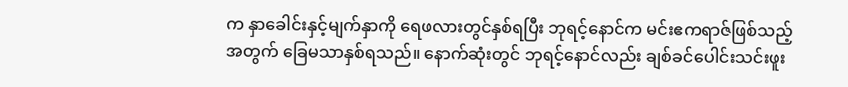က နှာခေါင်းနှင့်မျက်နှာကို ရေဖလားတွင်နှစ်ရပြီး ဘုရင့်နောင်က မင်းဧကရာဇ်ဖြစ်သည့်အတွက် ခြေမသာနှစ်ရသည်။ နောက်ဆုံးတွင် ဘုရင့်နောင်လည်း ချစ်ခင်ပေါင်းသင်းဖူး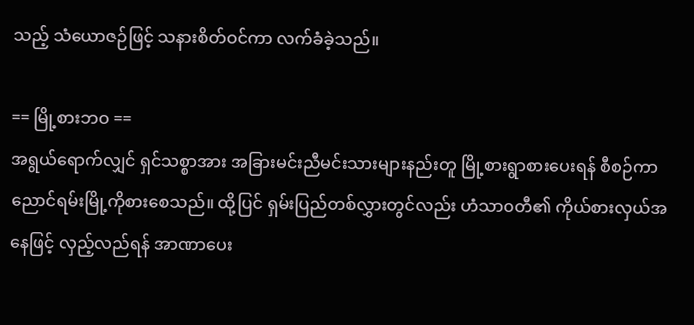သည့် သံယောဇဉ်ဖြင့် သနားစိတ်ဝင်ကာ လက်ခံခဲ့သည်။

== မြို့စားဘဝ ==
အရွယ်ရောက်လျှင် ရှင်သစ္စာအား အခြားမင်းညီမင်းသားများနည်းတူ မြို့စားရွာစားပေးရန် စီစဉ်ကာ ညောင်ရမ်းမြို့ကိုစားစေသည်။ ထို့ပြင် ရှမ်းပြည်တစ်လွှားတွင်လည်း ဟံသာ၀တီ၏ ကိုယ်စားလှယ်အနေဖြင့် လှည့်လည်ရန် အာဏာပေး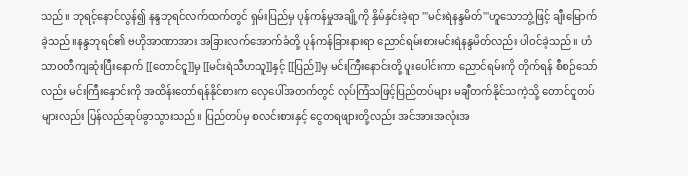သည်။ ဘုရင့်နောင်လွန်၍ နန္ဒဘုရင်လက်ထက်တွင် ရှမ်းပြည်မှ ပုန်ကန်မှုအချို့ကို နှိမ်နှင်းခဲ့ရာ '''မင်းရဲနန္ဒမိတ်'''ဟူသောဘွဲ့ဖြင့် ချီးမြောက်ခဲ့သည်။နန္ဒဘုရင်၏ ဗဟိုအာဏာအား အခြားလက်အောက်ခံတို့ ပုန်ကန်ခြားနားရာ ညောင်ရမ်းစားမင်းရဲနန္ဒမိတ်လည်း ပါဝင်ခဲ့သည်။ ဟံသာ၀တီကျဆုံးပြီးနောက် [[တောင်ငူ]]မှ [[မင်းရဲသီဟသူ]]နှင့် [[ပြည်]]မှ မင်းကြီးနောင်းတို့ ပူးပေါင်းကာ ညောင်ရမ်းကို တိုက်ရန် စီစဉ်သော်လည်း မင်းကြီးနှောင်းကို အထိန်းတော်ရန်နိုင်စားက လှေပေါ်အတက်တွင် လုပ်ကြံသဖြင့်ပြည်တပ်များ မချီတက်နိုင်သကဲ့သို့ တောင်ငူတပ်များလည်း ပြန်လည်ဆုပ်ခွာသွားသည်။ ပြည်တပ်မှ စလင်းစားနှင့် ငွေတရဖျားတို့လည်း အင်အားအလုံးအ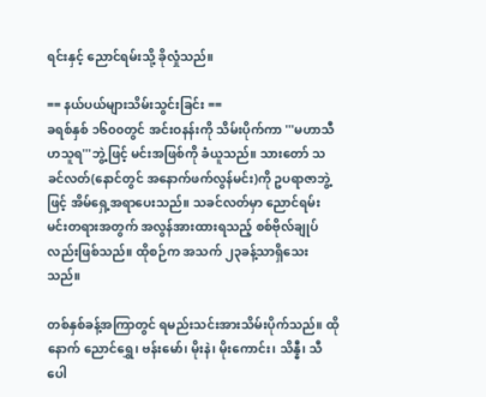ရင်းနှင့် ညောင်ရမ်းသို့ ခိုလှုံသည်။

== နယ်ပယ်များသိမ်းသွင်းခြင်း ==
ခရစ်နှစ် ၁၆၀၀တွင် အင်းဝနန်းကို သိမ်းပိုက်ကာ '''မဟာသီဟသူရ'''ဘွဲ့ဖြင့် မင်းအဖြစ်ကို ခံယူသည်။ သားတော် သခင်လတ်(နောင်တွင် အနောက်ဖက်လွန်မင်း)ကို ဥပရာဇာဘွဲ့ဖြင့် အိမ်ရှေ့အရာပေးသည်။ သခင်လတ်မှာ ညောင်ရမ်းမင်းတရားအတွက် အလွန်အားထားရသည့် စစ်ဗိုလ်ချုပ်လည်းဖြစ်သည်။ ထိုစဉ်က အသက် ၂၃ခန့်သာရှိသေးသည်။

တစ်နှစ်ခန့်အကြာတွင် ရမည်းသင်းအားသိမ်းပိုက်သည်။ ထိုနောက် ညောင်ရွှေ၊ ဗန်းမော်၊ မိုးနဲ၊ မိုးကောင်း၊ သိန္နီ၊ သီပေါ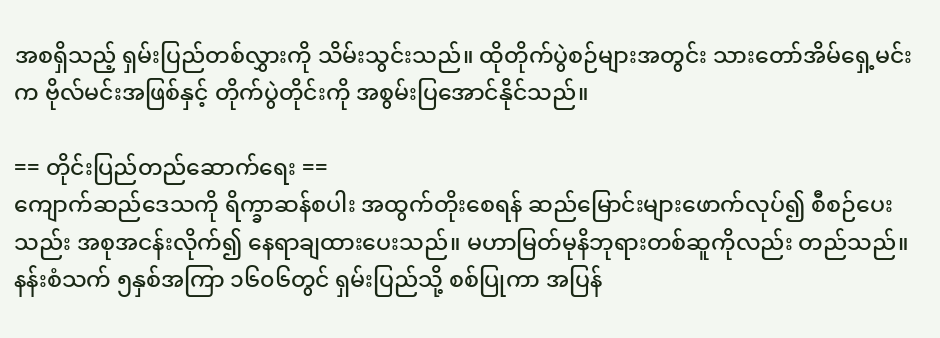အစရှိသည့် ရှမ်းပြည်တစ်လွှားကို သိမ်းသွင်းသည်။ ထိုတိုက်ပွဲစဉ်များအတွင်း သားတော်အိမ်ရှေ့မင်းက ဗိုလ်မင်းအဖြစ်နှင့် တိုက်ပွဲတိုင်းကို အစွမ်းပြအောင်နိုင်သည်။

== တိုင်းပြည်တည်ဆောက်ရေး ==
ကျောက်ဆည်ဒေသကို ရိက္ခာဆန်စပါး အထွက်တိုးစေရန် ဆည်မြောင်းများဖောက်လုပ်၍ စီစဉ်ပေးသည်း အစုအငန်းလိုက်၍ နေရာချထားပေးသည်။ မဟာမြတ်မုနိဘုရားတစ်ဆူကိုလည်း တည်သည်။ နန်းစံသက် ၅နှစ်အကြာ ၁၆၀၆တွင် ရှမ်းပြည်သို့ စစ်ပြုကာ အပြန်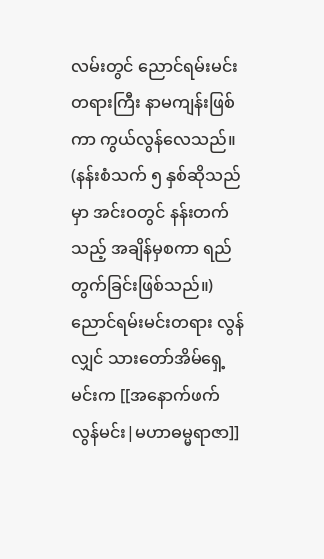လမ်းတွင် ညောင်ရမ်းမင်းတရားကြီး နာမကျန်းဖြစ်ကာ ကွယ်လွန်လေသည်။ (နန်းစံသက် ၅ နှစ်ဆိုသည်မှာ အင်းဝတွင် နန်းတက်သည့် အချိန်မှစကာ ရည်တွက်ခြင်းဖြစ်သည်။)ညောင်ရမ်းမင်းတရား လွန်လျှင် သားတော်အိမ်ရှေ့မင်းက [[အနောက်ဖက်လွန်မင်း|မဟာဓမ္မရာဇာ]]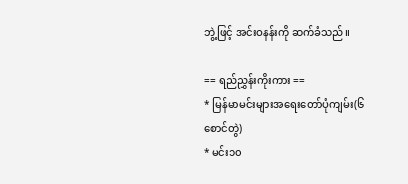ဘွဲ့ဖြင့် အင်းဝနန်းကို ဆက်ခံသည်။

== ရည်ညွှန်းကိုးကား ==
* မြန်မာမင်းများအရေးတော်ပုံကျမ်း(၆စောင်တွဲ)
* မင်း၁၀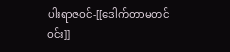ပါးရာဇဝင်-[[ဒေါက်တာမတင်ဝင်း]]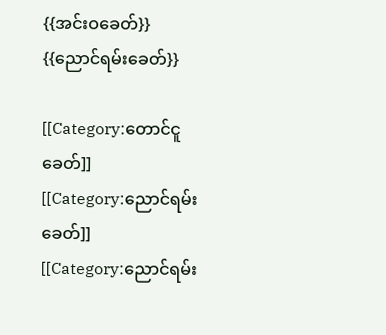{{အင်းဝခေတ်}}
{{ညောင်ရမ်းခေတ်}}

[[Category:တောင်ငူခေတ်]]
[[Category:ညောင်ရမ်းခေတ်]]
[[Category:ညောင်ရမ်း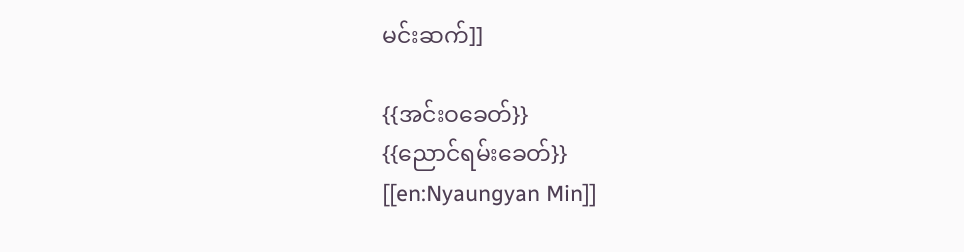မင်းဆက်]]

{{အင်းဝခေတ်}}
{{ညောင်ရမ်းခေတ်}}
[[en:Nyaungyan Min]]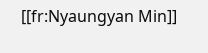[[fr:Nyaungyan Min]]